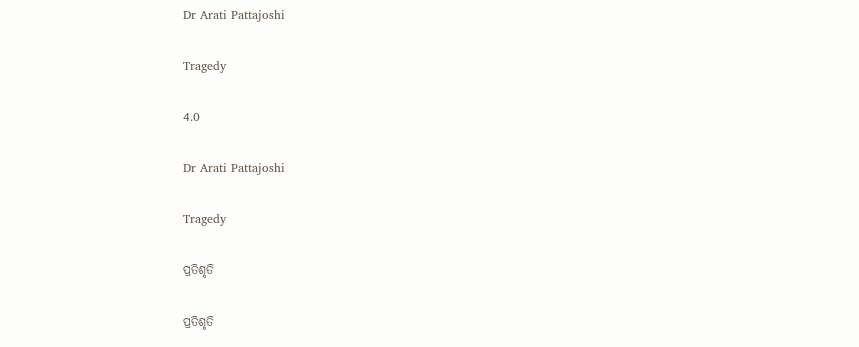Dr Arati Pattajoshi

Tragedy

4.0

Dr Arati Pattajoshi

Tragedy

ପ୍ରତିଶୃତି

ପ୍ରତିଶୃତି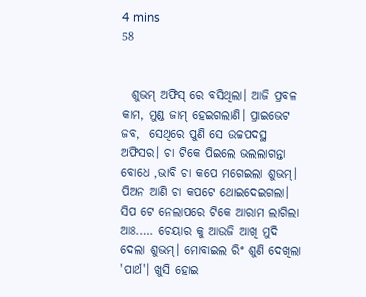4 mins
58


  ଶୁଭମ୍ ଅଫିସ୍ ରେ ବସିଥିଲା। ଆଜି ପ୍ରବଳ କାମ, ମୁଣ୍ଡ ଜାମ୍ ହେଇଗଲାଣି। ପ୍ରାଇଭେଟ ଜବ,  ସେଥିରେ ପୁଣି ସେ ଉଚ୍ଚପଦସ୍ଥ ଅଫିସର। ଚା ଟିକେ ପିଇଲେ ଭଲଲାଗନ୍ତା ବୋଧେ ,ଭାବି ଚା କପେ ମଗେଇଲା ଶୁଭମ୍। ପିଅନ ଆଣି ଚା କପଟେ ଥୋଇଦେଇଗଲା। ସିପ ଟେ ନେଲାପରେ ଟିକେ ଆରାମ ଲାଗିଲା ଆଃ.…. ଚେୟାର କୁ ଆଉଜି ଆଖି ମୁଦି ଦେଲା ଶୁଭମ୍। ମୋବାଇଲ ରିଂ ଶୁଣି ଦେଖିଲା 'ପାର୍ଥ'। ଖୁସି ହୋଇ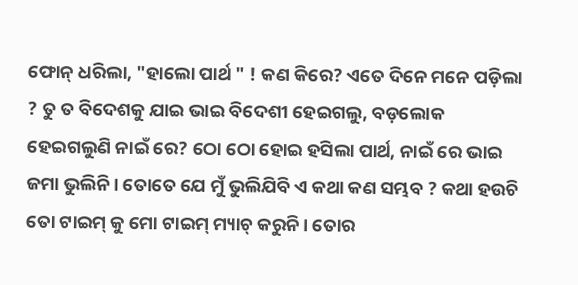ଫୋନ୍ ଧରିଲା, "ହାଲୋ ପାର୍ଥ " ! କଣ କିରେ? ଏତେ ଦିନେ ମନେ ପଡ଼ିଲା ? ତୁ ତ ବିଦେଶକୁ ଯାଇ ଭାଇ ବିଦେଶୀ ହେଇଗଲୁ, ବଡ଼ଲୋକ ହେଇଗଲୁଣି ନାଇଁ ରେ? ଠୋ ଠୋ ହୋଇ ହସିଲା ପାର୍ଥ, ନାଇଁ ରେ ଭାଇ ଜମା ଭୁଲିନି। ତୋତେ ଯେ ମୁଁ ଭୁଲିଯିବି ଏ କଥା କଣ ସମ୍ଭବ ? କଥା ହଉଚି ତୋ ଟାଇମ୍ କୁ ମୋ ଟାଇମ୍ ମ୍ୟାଚ୍ କରୁନି। ତୋର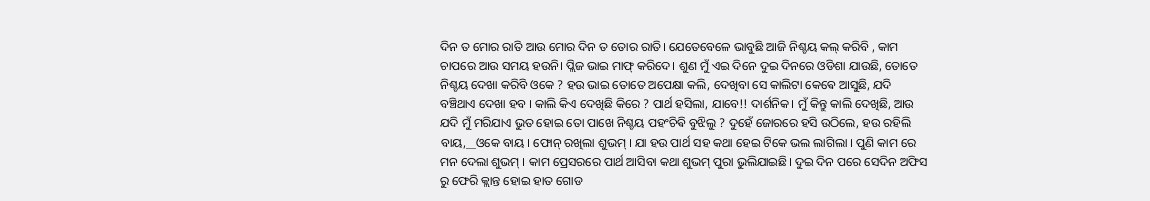ଦିନ ତ ମୋର ରାତି ଆଉ ମୋର ଦିନ ତ ତୋର ରାତି। ଯେତେବେଳେ ଭାବୁଛି ଆଜି ନିଶ୍ଚୟ କଲ୍ କରିବି , କାମ ଚାପରେ ଆଉ ସମୟ ହଉନି। ପ୍ଲିଜ ଭାଇ ମାଫ୍ କରିଦେ। ଶୁଣ ମୁଁ ଏଇ ଦିନେ ଦୁଇ ଦିନରେ ଓଡିଶା ଯାଉଛି, ତୋତେ ନିଶ୍ଚୟ ଦେଖା କରିବି ଓକେ ? ହଉ ଭାଇ ତୋତେ ଅପେକ୍ଷା କଲି, ଦେଖିବା ସେ କାଲିଟା କେଵେ ଆସୁଛି, ଯଦି ବଞ୍ଚିଥାଏ ଦେଖା ହବ । କାଲି କିଏ ଦେଖିଛି କିରେ ? ପାର୍ଥ ହସିଲା, ଯାବେ!! ଦାର୍ଶନିକ। ମୁଁ କିନ୍ତୁ କାଲି ଦେଖିଛି, ଆଉ ଯଦି ମୁଁ ମରିଯାଏ ଭୁତ ହୋଇ ତୋ ପାଖେ ନିଶ୍ଚୟ ପହଂଚିଵି ବୁଝିଲୁ ? ଦୁହେଁ ଜୋରରେ ହସି ଉଠିଲେ, ହଉ ରହିଲି ବାୟ,__ଓକେ ବାୟ । ଫୋନ୍ ରଖିଲା ଶୁଭମ୍ । ଯା ହଉ ପାର୍ଥ ସହ କଥା ହେଇ ଟିକେ ଭଲ ଲାଗିଲା । ପୁଣି କାମ ରେ ମନ ଦେଲା ଶୁଭମ୍ । କାମ ପ୍ରେସରରେ ପାର୍ଥ ଆସିବା କଥା ଶୁଭମ୍ ପୁରା ଭୁଲିଯାଇଛି। ଦୁଇ ଦିନ ପରେ ସେଦିନ ଅଫିସ ରୁ ଫେରି କ୍ଲାନ୍ତ ହୋଇ ହାତ ଗୋଡ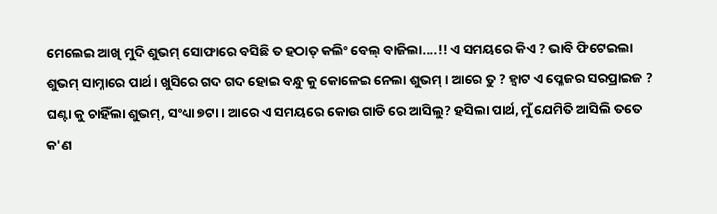ମେଲେଇ ଆଖି ମୁଦି ଶୁଭମ୍ ସୋଫାରେ ବସିଛି ତ ହଠାତ୍ କଲିଂ ବେଲ୍ ବାଜିଲା....!! ଏ ସମୟରେ କିଏ ? ଭାବି ଫିଟେଇଲା ଶୁଭମ୍ ସାମ୍ନାରେ ପାର୍ଥ। ଖୁସିରେ ଗଦ ଗଦ ହୋଇ ବନ୍ଧୁ କୁ କୋଳେଇ ନେଲା ଶୁଭମ୍ । ଆରେ ତୁ ? ହ୍ଵାଟ ଏ ପ୍ଳେଜର ସରପ୍ରାଇଜ ? ଘଣ୍ଟା କୁ ଚାହିଁଲା ଶୁଭମ୍, ସଂଧ୍ୟା ୭ଟା। ଆରେ ଏ ସମୟରେ କୋଉ ଗାଡି ରେ ଆସିଲୁ? ହସିଲା ପାର୍ଥ, ମୁଁ ଯେମିତି ଆସିଲି ତତେ କ'ଣ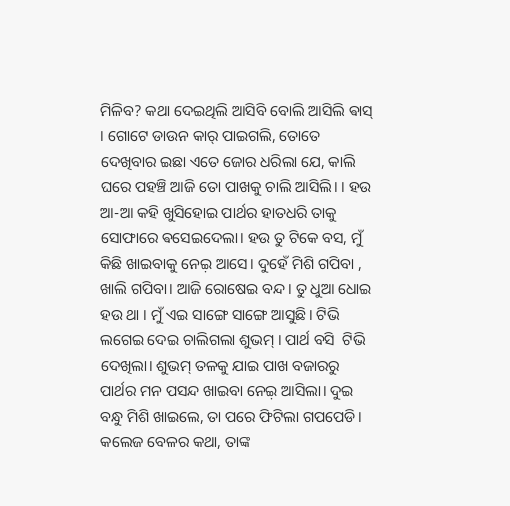ମିଳିବ? କଥା ଦେଇଥିଲି ଆସିବି ବୋଲି ଆସିଲି ଵାସ୍ । ଗୋଟେ ଡାଉନ କାର୍ ପାଇଗଲି, ତୋତେ ଦେଖିବାର ଇଛା ଏତେ ଜୋର ଧରିଲା ଯେ, କାଲି ଘରେ ପହଞ୍ଚି ଆଜି ତୋ ପାଖକୁ ଚାଲି ଆସିଲି। । ହଉ ଆ-ଆ କହି ଖୁସିହୋଇ ପାର୍ଥର ହାତଧରି ତାକୁ ସୋଫାରେ ଵସେଇଦେଲା। ହଉ ତୁ ଟିକେ ବସ, ମୁଁ କିଛି ଖାଇବାକୁ ନେଇ଼ ଆସେ। ଦୁହେଁ ମିଶି ଗପିବା , ଖାଲି ଗପିବା। ଆଜି ରୋଷେଇ ବନ୍ଦ। ତୁ ଧୁଆ ଧୋଇ ହଉ ଥା । ମୁଁ ଏଇ ସାଙ୍ଗେ ସାଙ୍ଗେ ଆସୁଛି। ଟିଭି ଲଗେଇ ଦେଇ ଚାଲିଗଲା ଶୁଭମ୍ । ପାର୍ଥ ବସି  ଟିଭି ଦେଖିଲା। ଶୁଭମ୍ ତଳକୁ ଯାଇ ପାଖ ବଜାରରୁ ପାର୍ଥର ମନ ପସନ୍ଦ ଖାଇବା ନେଇ଼ ଆସିଲା। ଦୁଇ ବନ୍ଧୁ ମିଶି ଖାଇଲେ, ତା ପରେ ଫିଟିଲା ଗପପେଡି। କଲେଜ ବେଳର କଥା, ତାଙ୍କ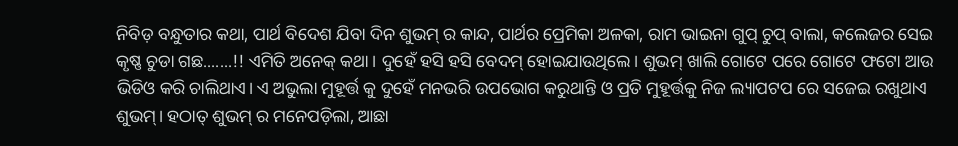ନିବିଡ଼ ବନ୍ଧୁତାର କଥା, ପାର୍ଥ ବିଦେଶ ଯିବା ଦିନ ଶୁଭମ୍ ର କାନ୍ଦ, ପାର୍ଥର ପ୍ରେମିକା ଅଳକା, ରାମ ଭାଇନା ଗୁପ୍ ଚୁପ୍ ବାଲା, କଲେଜର ସେଇ କୃଷ୍ଣ ଚୁଡା ଗଛ.......!! ଏମିତି ଅନେକ୍ କଥା। ଦୁହେଁ ହସି ହସି ବେଦମ୍ ହୋଇଯାଉଥିଲେ। ଶୁଭମ୍ ଖାଲି ଗୋଟେ ପରେ ଗୋଟେ ଫଟୋ ଆଉ ଭିଡିଓ କରି ଚାଲିଥାଏ। ଏ ଅଭୁଲା ମୁହୂର୍ତ୍ତ କୁ ଦୁହେଁ ମନଭରି ଉପଭୋଗ କରୁଥାନ୍ତି ଓ ପ୍ରତି ମୁହୂର୍ତ୍ତକୁ ନିଜ ଲ୍ୟାପଟପ ରେ ସଜେଇ ରଖୁଥାଏ ଶୁଭମ୍। ହଠାତ୍ ଶୁଭମ୍ ର ମନେପଡ଼ିଲା, ଆଛା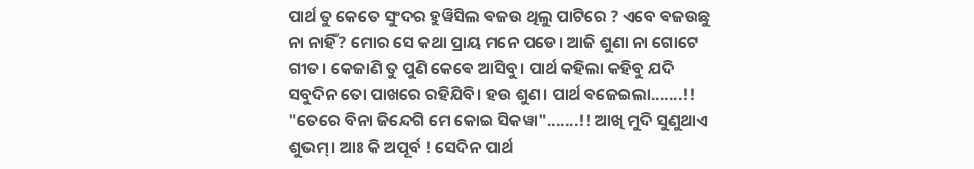ପାର୍ଥ ତୁ କେତେ ସୁଂଦର ହୁୱିସିଲ ଵଜଉ ଥିଲୁ ପାଟିରେ ? ଏବେ ଵଜଉଛୁ ନା ନାହିଁ? ମୋର ସେ କଥା ପ୍ରାୟ ମନେ ପଡେ। ଆଜି ଶୁଣା ନା ଗୋଟେ ଗୀତ। କେଜାଣି ତୁ ପୁଣି କେଵେ ଆସିବୁ। ପାର୍ଥ କହିଲା କହିବୁ ଯଦି ସବୁଦିନ ତୋ ପାଖରେ ରହିଯିବି। ହଉ ଶୁଣ। ପାର୍ଥ ଵଜେଇଲା.......!! "ତେରେ ବିନା ଜିନ୍ଦେଗି ମେ କୋଇ ସିକୱା".......!! ଆଖି ମୁଦି ସୁଣୁଥାଏ ଶୁଭମ୍। ଆଃ କି ଅପୂର୍ବ ! ସେଦିନ ପାର୍ଥ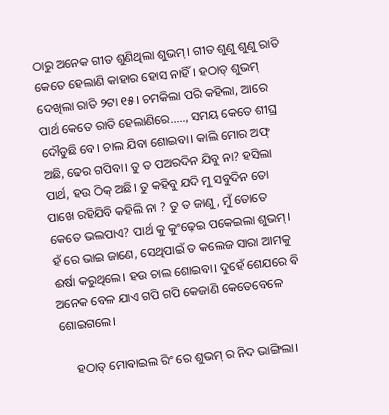ଠାରୁ ଅନେକ ଗୀତ ଶୁଣିଥିଲା ଶୁଭମ୍। ଗୀତ ଶୁଣୁ ଶୁଣୁ ରାତି କେତେ ହେଲାଣି କାହାର ହୋସ ନାହିଁ। ହଠାତ୍ ଶୁଭମ୍ ଦେଖିଲା ରାତି ୨ଟା ୧୫। ଚମକିଲା ପରି କହିଲା, ଆରେ ପାର୍ଥ କେତେ ରାତି ହେଲାଣିରେ....., ସମୟ କେତେ ଶୀଘ୍ର ଦୌଡୁଛି ବେ। ଚାଲ ଯିବା ଶୋଇବା। କାଲି ମୋର ଅଫ୍ ଅଛି, ଢେର ଗପିବା। ତୁ ତ ପଅରଦିନ ଯିବୁ ନା? ହସିଲା ପାର୍ଥ, ହଉ ଠିକ୍ ଅଛି। ତୁ କହିବୁ ଯଦି ମୁ ସବୁଦିନ ତୋ ପାଖେ ରହିଯିବି କହିଲି ନା ? ତୁ ତ ଜାଣୁ, ମୁଁ ତୋତେ କେତେ ଭଲପାଏ? ପାର୍ଥ କୁ କୁଂଢ଼େଇ ପକେଇଲା ଶୁଭମ୍। ହଁ ରେ ଭାଇ ଜାଣେ, ସେଥିପାଇଁ ତ କଲେଜ ସାରା ଆମକୁ ଈର୍ଷା କରୁଥିଲେ। ହଉ ଚାଲ ଶୋଇବା। ଦୁହେଁ ଶେଯରେ ଵି ଅନେକ ବେଳ ଯାଏ ଗପି ଗପି କେଜାଣି କେତେବେଳେ ଶୋଇଗଲେ।

     ହଠାତ୍ ମୋଵାଇଲ ରିଂ ରେ ଶୁଭମ୍ ର ନିଦ ଭାଙ୍ଗିଲା।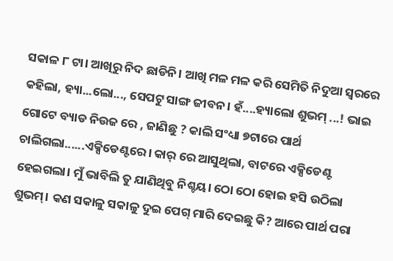ସକାଳ ୮ ଟା। ଆଖିରୁ ନିଦ ଛାଡିନି। ଆଖି ମଳ ମଳ କରି ସେମିତି ନିଦୁଆ ସ୍ୱରରେ କହିଲା, ହ୍ୟା...ଲୋ..., ସେପଟୁ ସାଙ୍ଗ ଜୀବନ। ହଁ....ହ୍ୟାଲୋ ଶୁଭମ୍ ...! ଭାଇ ଗୋଟେ ବ୍ୟାଡ ନିଉଜ ରେ , ଜାଣିଛୁ ? କାଲି ସଂଧ୍ୟା ୭ଟାରେ ପାର୍ଥ ଚାଲିଗଲା......ଏକ୍ସିଡେଣ୍ଟରେ। କାର୍ ରେ ଆସୁଥିଲା, ବାଟରେ ଏକ୍ସିଡେଣ୍ଟ ହେଇଗଲା। ମୁଁ ଭାବିଲି ତୁ ଯାଣିଥିବୁ ନିଶ୍ଚୟ। ଠୋ ଠୋ ହୋଇ ହସି ଉଠିଲା ଶୁଭମ୍। କଣ ସକାଳୁ ସକାଳୁ ଦୁଇ ପେଗ୍ ମାରି ଦେଇଛୁ କି? ଆରେ ପାର୍ଥ ପରା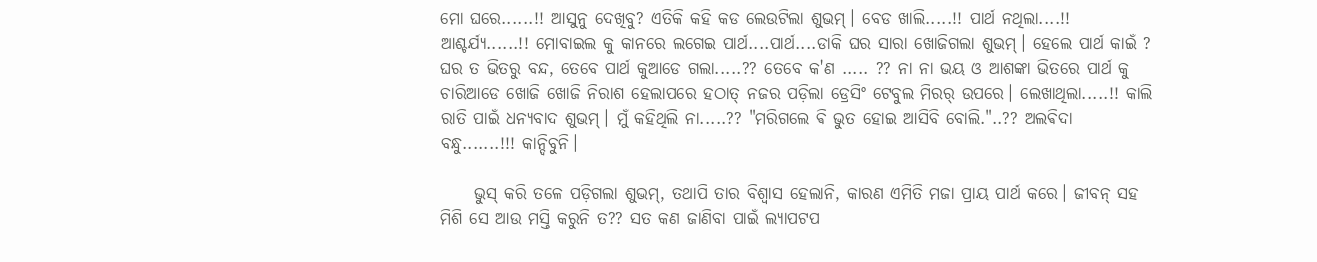ମୋ ଘରେ......!! ଆସୁନୁ ଦେଖିବୁ? ଏତିକି କହି କଡ ଲେଉଟିଲା ଶୁଭମ୍। ବେଡ ଖାଲି.....!! ପାର୍ଥ ନଥିଲା....!! ଆଶ୍ଚର୍ଯ୍ୟ......!! ମୋବାଇଲ କୁ କାନରେ ଲଗେଇ ପାର୍ଥ....ପାର୍ଥ....ଡାକି ଘର ସାରା ଖୋଜିଗଲା ଶୁଭମ୍। ହେଲେ ପାର୍ଥ କାଇଁ ? ଘର ତ ଭିତରୁ ବନ୍ଦ, ତେବେ ପାର୍ଥ କୁଆଡେ ଗଲା.....?? ତେବେ କ'ଣ ..... ?? ନା ନା ଭୟ ଓ ଆଶଙ୍କା ଭିତରେ ପାର୍ଥ କୁ ଚାରିଆଡେ ଖୋଜି ଖୋଜି ନିରାଶ ହେଲାପରେ ହଠାତ୍ ନଜର ପଡ଼ିଲା ଡ୍ରେସିଂ ଟେବୁଲ ମିରର୍ ଉପରେ। ଲେଖାଥିଲା.....!! କାଲି ରାତି ପାଇଁ ଧନ୍ୟବାଦ ଶୁଭମ୍। ମୁଁ କହିଥିଲି ନା.....?? "ମରିଗଲେ ଵି ଭୁତ ହୋଇ ଆସିବି ବୋଲି."..?? ଅଲଵିଦା ବନ୍ଧୁ.......!!! କାନ୍ଦିବୁନି।

     ଭୁସ୍ କରି ତଳେ ପଡ଼ିଗଲା ଶୁଭମ୍, ତଥାପି ତାର ବିଶ୍ୱାସ ହେଲାନି, କାରଣ ଏମିତି ମଜା ପ୍ରାୟ ପାର୍ଥ କରେ। ଜୀବନ୍ ସହ ମିଶି ସେ ଆଉ ମସ୍ତି କରୁନି ତ?? ସତ କଣ ଜାଣିବା ପାଇଁ ଲ୍ୟାପଟପ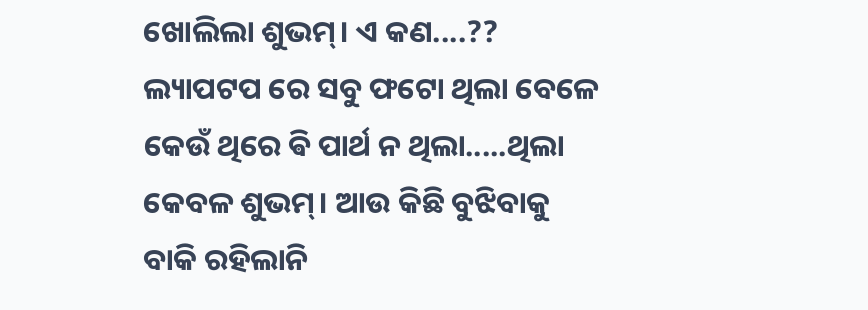ଖୋଲିଲା ଶୁଭମ୍। ଏ କଣ....?? ଲ୍ୟାପଟପ ରେ ସବୁ ଫଟୋ ଥିଲା ବେଳେ କେଉଁ ଥିରେ ଵି ପାର୍ଥ ନ ଥିଲା.....ଥିଲା କେବଳ ଶୁଭମ୍। ଆଉ କିଛି ବୁଝିବାକୁ ବାକି ରହିଲାନି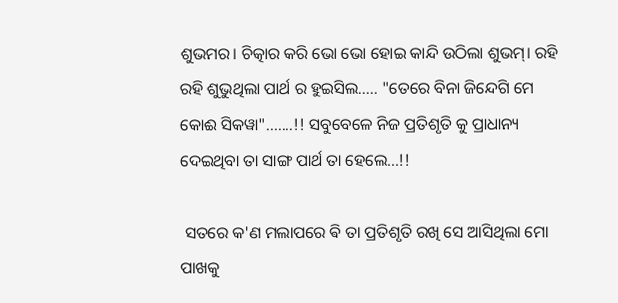ଶୁଭମର। ଚିତ୍କାର କରି ଭୋ ଭୋ ହୋଇ କାନ୍ଦି ଉଠିଲା ଶୁଭମ୍। ରହି ରହି ଶୁଭୁଥିଲା ପାର୍ଥ ର ହୁଇସିଲ..... "ତେରେ ବିନା ଜିନ୍ଦେଗି ମେ କୋଈ ସିକୱା"..…..!! ସବୁବେଳେ ନିଜ ପ୍ରତିଶୃତି କୁ ପ୍ରାଧାନ୍ୟ ଦେଇଥିବା ତା ସାଙ୍ଗ ପାର୍ଥ ତା ହେଲେ...!!

 ସତରେ କ'ଣ ମଲାପରେ ଵି ତା ପ୍ରତିଶୃତି ରଖି ସେ ଆସିଥିଲା ମୋ ପାଖକୁ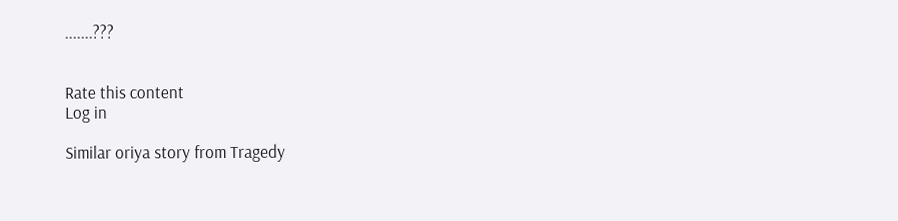.......???


Rate this content
Log in

Similar oriya story from Tragedy